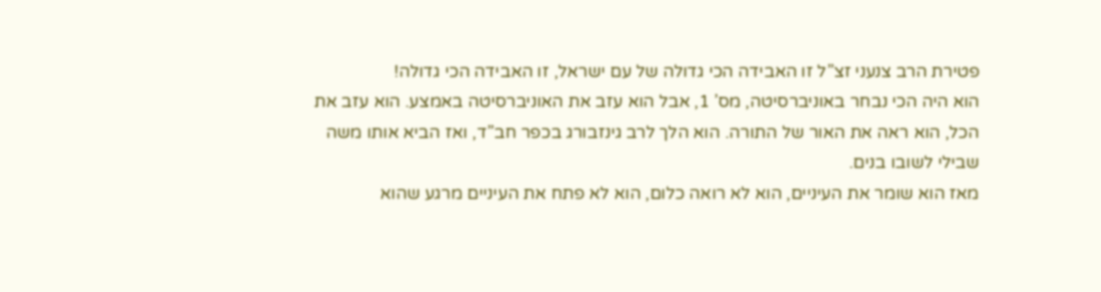פטירת הרב צנעני זצ”ל זו האבידה הכי גדולה של עם ישראל, זו האבידה הכי גדולה!
הוא היה הכי נבחר באוניברסיטה, מס’ 1, אבל הוא עזב את האוניברסיטה באמצע. הוא עזב את הכל, הוא ראה את האור של התורה. הוא הלך לרב גינזבורג בכפר חב”ד, ואז הביא אותו משה שבילי לשובו בנים.
מאז הוא שומר את העיניים, הוא לא רואה כלום, הוא לא פתח את העיניים מרגע שהוא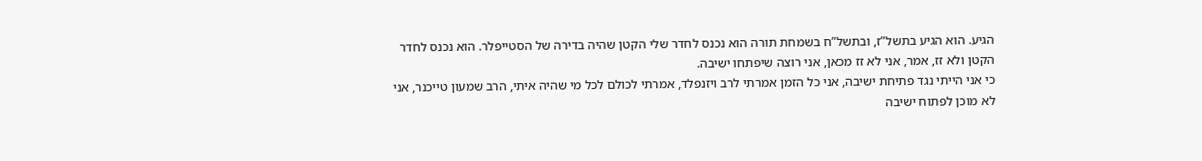הגיע. הוא הגיע בתשל”ז, ובתשל”ח בשמחת תורה הוא נכנס לחדר שלי הקטן שהיה בדירה של הסטייפלר. הוא נכנס לחדר הקטן ולא זז, אמר, אני לא זז מכאן, אני רוצה שיפתחו ישיבה.
כי אני הייתי נגד פתיחת ישיבה, אני כל הזמן אמרתי לרב ויזנפלד, אמרתי לכולם לכל מי שהיה איתי, הרב שמעון טייכנר, אני לא מוכן לפתוח ישיבה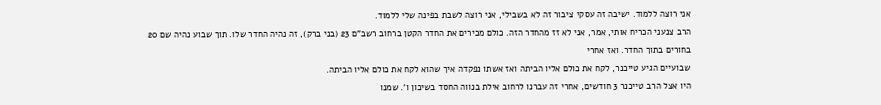אני רוצה ללמוד. ישיבה זה עסקי ציבור זה לא בשבילי, אני רוצה לשבת בפינה שלי ללמוד.
הרב צנעני הכריח אותי, אמר, אני לא זז מהחדר הזה. כולם מכירים את החדר הקטן ברחוב רשב"ם 23 (בני ברק), זה נהיה החדר שלו. תוך שבוע נהיה שם 20 בחורים בתוך החדר. ואז אחרי
שבועיים הגיע טייכנר, לקח את כולם אליו הביתה ואז אשתו נפקדה איך שהוא לקח את כולם אליו הביתה.
היו אצל הרב טייכנר 3 חודשים, אחרי זה עברנו לרחוב אילת בנווה החסד בשיכון ו'. שמנו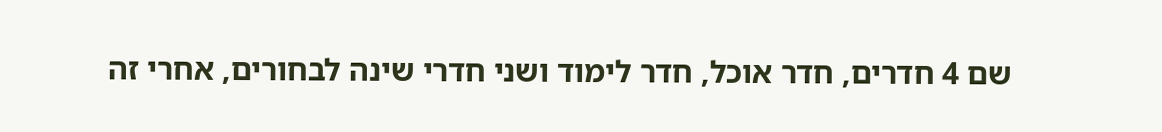שם 4 חדרים, חדר אוכל, חדר לימוד ושני חדרי שינה לבחורים, אחרי זה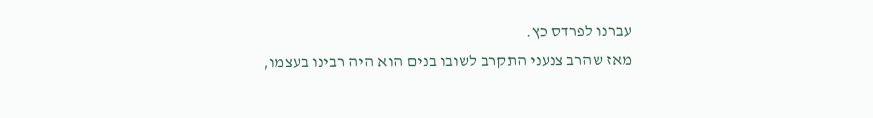עברנו לפרדס כץ.
מאז שהרב צנעני התקרב לשובו בנים הוא היה רבינו בעצמו,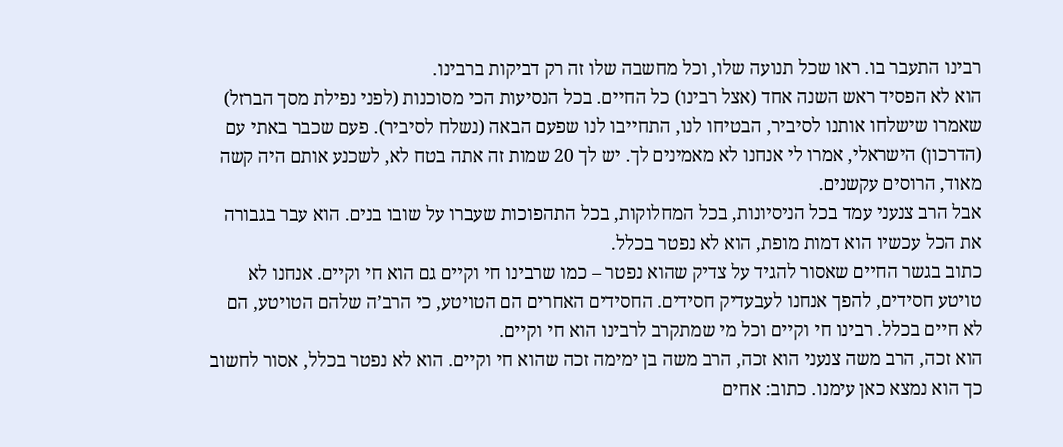רבינו התעבר בו. ראו שכל תנועה שלו, וכל מחשבה שלו זה רק דביקות ברבינו.
הוא לא הפסיד ראש השנה אחד (אצל רבינו) כל החיים. בכל הנסיעות הכי מסוכנות (לפני נפילת מסך הברזל) שאמרו שישלחו אותנו לסיביר, הבטיחו לנו, התחייבו לנו שפעם הבאה (נשלח לסיביר). פעם שכבר באתי עם (הדרכון) הישראלי, אמרו לי אנחנו לא מאמינים לך. יש לך 20 שמות זה אתה בטח לא, לשכנע אותם היה קשה מאוד, הרוסים עקשנים.
אבל הרב צנעני עמד בכל הניסיונות, בכל המחלוקות, בכל התהפוכות שעברו על שובו בנים. הוא עבר בגבורה את הכל עכשיו הוא דמות מופת, הוא לא נפטר בכלל.
כתוב בגשר החיים שאסור להגיד על צדיק שהוא נפטר – כמו שרבינו חי וקיים גם הוא חי וקיים. אנחנו לא טויטע חסידים, להפך אנחנו לעבעדיק חסידים. החסידים האחרים הם הטויטע, כי הרב’ה שלהם הטויטע, הם לא חיים בכלל. רבינו חי וקיים וכל מי שמתקרב לרבינו הוא חי וקיים.
הוא זכה, הרב משה צנעני הוא זכה, הרב משה בן ימימה זכה שהוא חי וקיים. הוא לא נפטר בכלל, אסור לחשוב כך הוא נמצא כאן עימנו. כתוב: אחים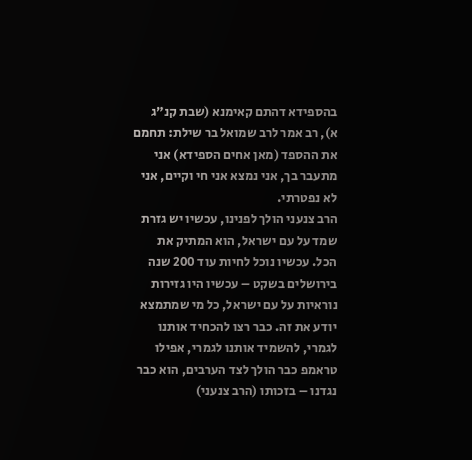בהספידא דהתם קאימנא (שבת קנ”ג א), רב אמר לרב שמואל בר שילת: תחמם את ההספד (מאן אחים הספידא) אני מתעבר בך, אני נמצא אני חי וקיים, אני לא נפטרתי.
הרב צנעני הולך לפנינו, עכשיו יש גזרת שמד על עם ישראל, הוא המתיק את הכל. עכשיו נוכל לחיות עוד 200 שנה בירושלים בשקט – עכשיו היו גזירות נוראיות על עם ישראל, כל מי שמתמצא יודע את זה. כבר רצו להכחיד אותנו לגמרי, להשמיד אותנו לגמרי, אפילו טראמפ כבר הולך לצד הערבים, הוא כבר נגדנו – בזכותו (הרב צנעני)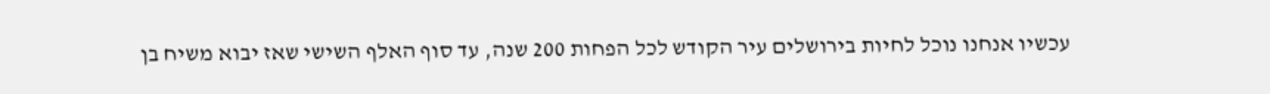עכשיו אנחנו נוכל לחיות בירושלים עיר הקודש לכל הפחות 200 שנה, עד סוף האלף השישי שאז יבוא משיח בן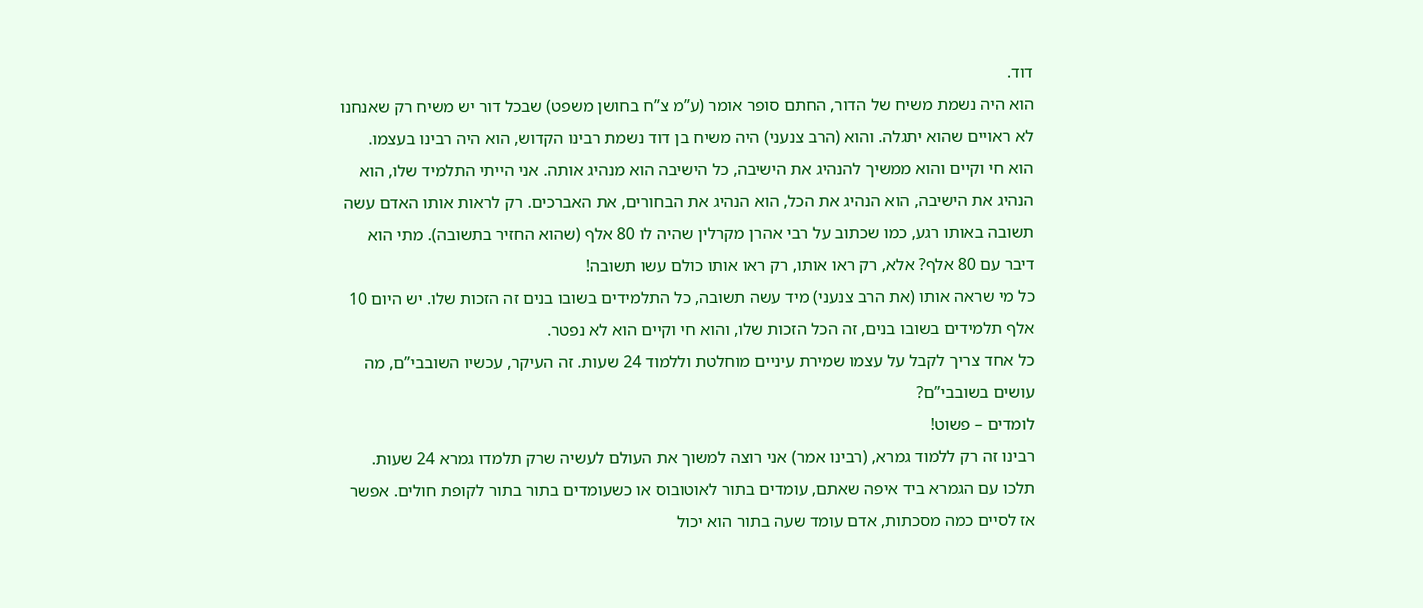דוד.
הוא היה נשמת משיח של הדור, החתם סופר אומר (ע”מ צ”ח בחושן משפט) שבכל דור יש משיח רק שאנחנו לא ראויים שהוא יתגלה. והוא (הרב צנעני) היה משיח בן דוד נשמת רבינו הקדוש, הוא היה רבינו בעצמו.
הוא חי וקיים והוא ממשיך להנהיג את הישיבה, כל הישיבה הוא מנהיג אותה. אני הייתי התלמיד שלו, הוא הנהיג את הישיבה, הוא הנהיג את הכל, הוא הנהיג את הבחורים, את האברכים. רק לראות אותו האדם עשה תשובה באותו רגע, כמו שכתוב על רבי אהרן מקרלין שהיה לו 80 אלף (שהוא החזיר בתשובה). מתי הוא דיבר עם 80 אלף? אלא, רק ראו אותו, רק ראו אותו כולם עשו תשובה!
כל מי שראה אותו (את הרב צנעני) מיד עשה תשובה, כל התלמידים בשובו בנים זה הזכות שלו. יש היום 10 אלף תלמידים בשובו בנים, זה הכל הזכות שלו, והוא חי וקיים הוא לא נפטר.
כל אחד צריך לקבל על עצמו שמירת עיניים מוחלטת וללמוד 24 שעות. זה העיקר, עכשיו השובבי”ם, מה עושים בשובבי”ם?
לומדים – פשוט!
רבינו זה רק ללמוד גמרא, (רבינו אמר) אני רוצה למשוך את העולם לעשיה שרק תלמדו גמרא 24 שעות. תלכו עם הגמרא ביד איפה שאתם, עומדים בתור לאוטובוס או כשעומדים בתור בתור לקופת חולים. אפשר אז לסיים כמה מסכתות, אדם עומד שעה בתור הוא יכול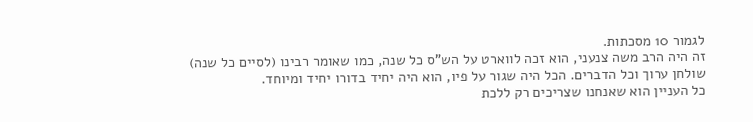לגמור 10 מסכתות.
זה היה הרב משה צנעני, הוא זכה לווארט על הש”ס כל שנה, כמו שאומר רבינו (לסיים כל שנה) שולחן ערוך וכל הדברים. הכל היה שגור על פיו, הוא היה יחיד בדורו יחיד ומיוחד.
כל העניין הוא שאנחנו שצריכים רק ללכת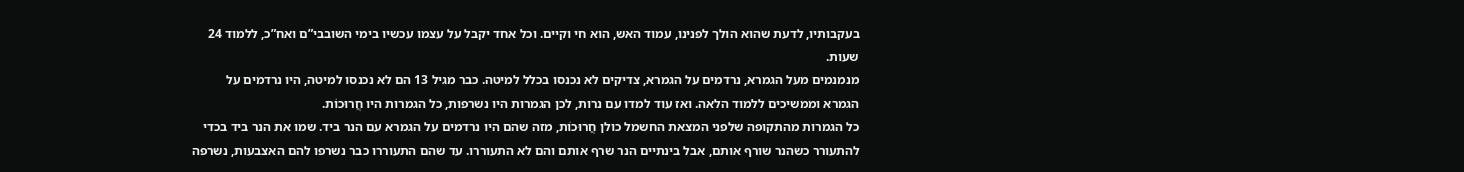בעקבותיו, לדעת שהוא הולך לפנינו, עמוד האש, הוא חי וקיים. וכל אחד יקבל על עצמו עכשיו בימי השובבי”ם ואח”כ, ללמוד 24 שעות.
מנמנמים מעל הגמרא, נרדמים על הגמרא, צדיקים לא נכנסו בכלל למיטה. כבר מגיל 13 הם לא נכנסו למיטה, היו נרדמים על הגמרא וממשיכים ללמוד הלאה. ואז עוד למדו עם נרות, לכן הגמרות היו נשרפות, כל הגמרות היו חֲרוּכוֹת.
כל הגמרות מהתקופה שלפני המצאת החשמל כולן חֲרוּכוֹת, מזה שהם היו נרדמים על הגמרא עם הנר ביד. שמו את הנר ביד בכדי להתעורר כשהנר שורף אותם, אבל בינתיים הנר שרף אותם והם לא התעוררו. עד שהם התעוררו כבר נשרפו להם האצבעות, נשרפה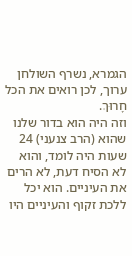הגמרא, נשרף השולחן ערוך, לכן רואים את הכל חָרוּךְ.
וזה היה הוא בדור שלנו שהוא (הרב צנעני) 24 שעות היה לומד, והוא לא הסיח דעת, לא הרים את העיניים. הוא יכל ללכת זקוף והעיניים היו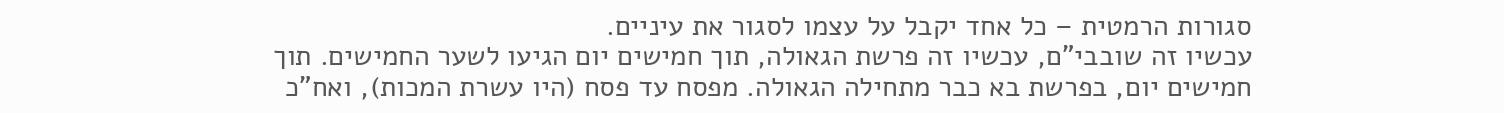סגורות הרמטית – כל אחד יקבל על עצמו לסגור את עיניים.
עכשיו זה שובבי”ם, עכשיו זה פרשת הגאולה, תוך חמישים יום הגיעו לשער החמישים. תוך חמישים יום, בפרשת בא כבר מתחילה הגאולה. מפסח עד פסח (היו עשרת המכות), ואח”כ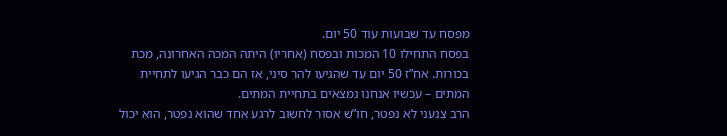מפסח עד שבועות עוד 50 יום.
בפסח התחילו 10 המכות ובפסח (אחריו) היתה המכה האחרונה, מכת בכורות. אח”ז 50 יום עד שהגיעו להר סיני, אז הם כבר הגיעו לתחיית המתים – עכשיו אנחנו נמצאים בתחיית המתים.
הרב צנעני לא נפטר, חו”ש אסור לחשוב לרגע אחד שהוא נפטר, הוא יכול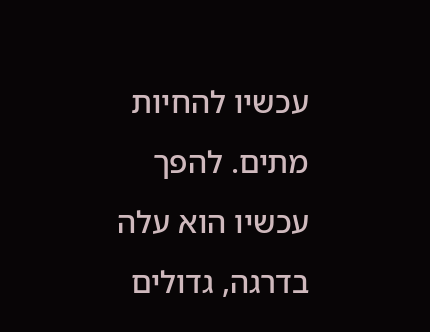עכשיו להחיות מתים. להפך עכשיו הוא עלה בדרגה, גדולים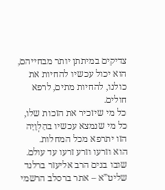צדיקים במיתתן יותר מבחייהם, הוא יכול עכשיו להחיות את כולנו, להחיות מתים, לרפא חולים.
כל מי שיזכיר את הזכות שלו, כל מי שנמצא עכשיו בהַלְוָיָה הזו יתרפא מכל המחלות.
הוא וזרעו וזרע זרעו עד עולם.
שובו בנים הרב אליעזר ברלנד שליט”א – אתר ברסלב הרשמי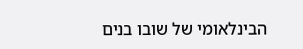הבינלאומי של שובו בנים